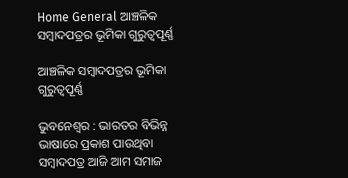Home General ଆଞ୍ଚଳିକ ସମ୍ବାଦପତ୍ରର ଭୂମିକା ଗୁରୁତ୍ୱପୂର୍ଣ୍ଣ

ଆଞ୍ଚଳିକ ସମ୍ବାଦପତ୍ରର ଭୂମିକା ଗୁରୁତ୍ୱପୂର୍ଣ୍ଣ

ଭୁବନେଶ୍ୱର : ଭାରତର ବିଭିନ୍ନ ଭାଷାରେ ପ୍ରକାଶ ପାଉଥିବା ସମ୍ବାଦପତ୍ର ଆଜି ଆମ ସମାଜ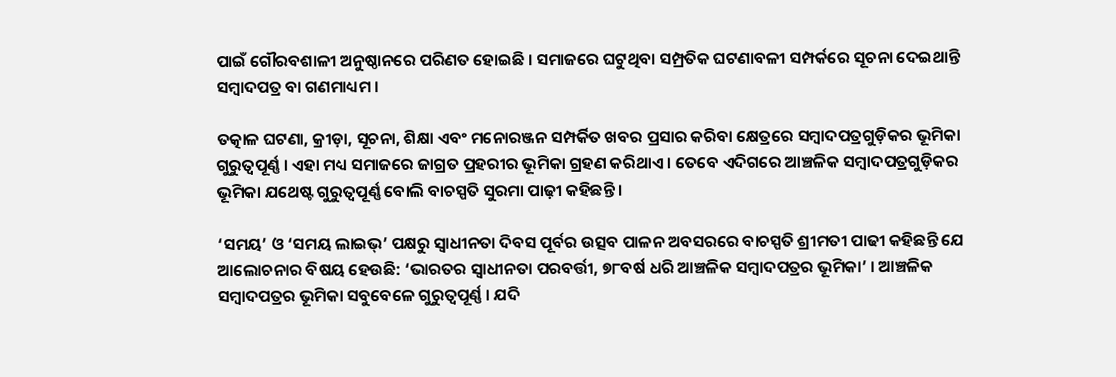ପାଇଁ ଗୌରବଶାଳୀ ଅନୁଷ୍ଠାନରେ ପରିଣତ ହୋଇଛି । ସମାଜରେ ଘଟୁଥିବା ସମ୍ପ୍ରତିକ ଘଟଣାବଳୀ ସମ୍ପର୍କରେ ସୂଚନା ଦେଇଥାନ୍ତି ସମ୍ବାଦପତ୍ର ବା ଗଣମାଧ୍ୟମ ।

ତତ୍କାଳ ଘଟଣା, କ୍ରୀଡ଼ା, ସୂଚନା, ଶିକ୍ଷା ଏବଂ ମନୋରଞ୍ଜନ ସମ୍ପର୍କିତ ଖବର ପ୍ରସାର କରିବା କ୍ଷେତ୍ରରେ ସମ୍ବାଦପତ୍ରଗୁଡ଼ିକର ଭୂମିକା ଗୁରୁତ୍ୱପୂର୍ଣ୍ଣ । ଏହା ମଧ୍ୟ ସମାଜରେ ଜାଗ୍ରତ ପ୍ରହରୀର ଭୂମିକା ଗ୍ରହଣ କରିଥାଏ । ତେବେ ଏଦିଗରେ ଆଞ୍ଚଳିକ ସମ୍ବାଦପତ୍ରଗୁଡ଼ିକର ଭୂମିକା ଯଥେଷ୍ଟ ଗୁରୁତ୍ୱପୂର୍ଣ୍ଣ ବୋଲି ବାଚସ୍ପତି ସୁରମା ପାଢ଼ୀ କହିଛନ୍ତି ।

‘ସମୟ’ ଓ ‘ସମୟ ଲାଇଭ୍‌’ ପକ୍ଷରୁ ସ୍ୱାଧୀନତା ଦିବସ ପୂର୍ବର ଉତ୍ସବ ପାଳନ ଅବସରରେ ବାଚସ୍ପତି ଶ୍ରୀମତୀ ପାଢୀ କହିଛନ୍ତି ଯେ ଆଲୋଚନାର ବିଷୟ ହେଉଛି: ‘ଭାରତର ସ୍ୱାଧୀନତା ପରବର୍ତ୍ତୀ, ୭୮ବର୍ଷ ଧରି ଆଞ୍ଚଳିକ ସମ୍ବାଦପତ୍ରର ଭୂମିକା’ । ଆଞ୍ଚଳିକ ସମ୍ବାଦପତ୍ରର ଭୂମିକା ସବୁବେଳେ ଗୁରୁତ୍ୱପୂର୍ଣ୍ଣ । ଯଦି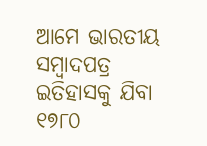ଆମେ ଭାରତୀୟ ସମ୍ବାଦପତ୍ର ଇତିହାସକୁ ଯିବା ୧୭୮୦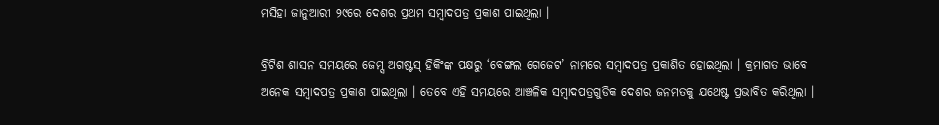ମସିହା ଜାନୁଆରୀ ୨୯ରେ ଦେଶର ପ୍ରଥମ ସମ୍ବାଦପତ୍ର ପ୍ରକାଶ ପାଇଥିଲା ।

ବ୍ରିଟିଶ ଶାସନ ସମୟରେ ଜେମ୍ସ ଅଗଷ୍ଟସ୍‌ ହିକିଂଙ୍କ ପକ୍ଷରୁ ‘ବେଙ୍ଗଲ ଗେଜେଟ’ ନାମରେ ସମ୍ବାଦପତ୍ର ପ୍ରକାଶିତ ହୋଇଥିଲା । କ୍ରମାଗତ ଭାବେ ଅନେକ ସମ୍ବାଦପତ୍ର ପ୍ରକାଶ ପାଇଥିଲା । ତେବେ ଏହି ସମୟରେ ଆଞ୍ଚଳିକ ସମ୍ବାଦପତ୍ରଗୁଡିକ ଦେଶର ଜନମତକୁ ଯଥେଷ୍ଟ ପ୍ରଭାବିତ କରିଥିଲା ।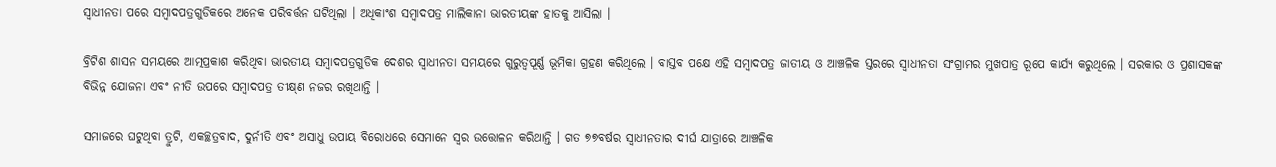ସ୍ୱାଧୀନତା ପରେ ସମ୍ବାଦପତ୍ରଗୁଡିକରେ ଅନେକ ପରିବର୍ତ୍ତନ ଘଟିଥିଲା । ଅଧିକାଂଶ ସମ୍ବାଦପତ୍ର ମାଲିକାନା ଭାରତୀୟଙ୍କ ହାତକୁ ଆସିଲା ।

ବ୍ରିଟିଶ ଶାସନ ସମୟରେ ଆତ୍ମପ୍ରକାଶ କରିଥିବା ଭାରତୀୟ ସମ୍ବାଦପତ୍ରଗୁଡିକ ଦେଶର ସ୍ୱାଧୀନତା ସମୟରେ ଗୁରୁତ୍ୱପୂର୍ଣ୍ଣ ଭୂମିକା ଗ୍ରହଣ କରିଥିଲେ । ବାସ୍ତବ ପକ୍ଷେ ଏହି ସମ୍ବାଦପତ୍ର ଜାତୀୟ ଓ ଆଞ୍ଚଳିକ ସ୍ତରରେ ସ୍ୱାଧୀନତା ସଂଗ୍ରାମର ମୁଖପାତ୍ର ରୂପେ କାର୍ଯ୍ୟ କରୁଥିଲେ । ସରକାର ଓ ପ୍ରଶାସକଙ୍କ ବିଭିନ୍ନ ଯୋଜନା ଏବଂ ନୀତି ଉପରେ ସମ୍ବାଦପତ୍ର ତୀକ୍ଷ୍‌ଣ ନଜର ରଖିଥାନ୍ତି ।

ସମାଜରେ ଘଟୁଥିବା ତ୍ରୁଟି, ଏକଚ୍ଛତ୍ରବାଦ, ଦୁର୍ନୀତି ଏବଂ ଅସାଧୁ ଉପାୟ ବିରୋଧରେ ସେମାନେ ସ୍ୱର ଉତ୍ତୋଳନ କରିଥାନ୍ତି । ଗତ ୭୭ବର୍ଷର ସ୍ୱାଧୀନତାର ଦୀର୍ଘ ଯାତ୍ରାରେ ଆଞ୍ଚଳିକ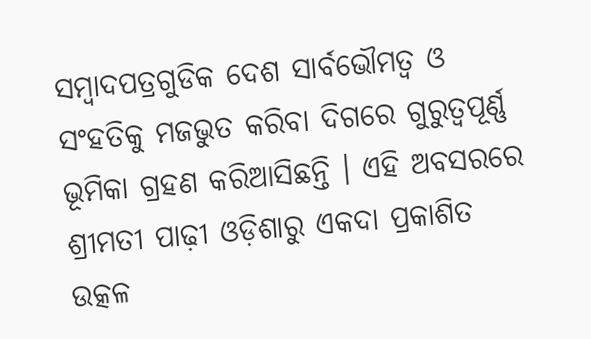ସମ୍ବାଦପତ୍ରଗୁଡିକ ଦେଶ ସାର୍ବଭୌମତ୍ୱ ଓ ସଂହତିକୁ ମଜଭୁତ କରିବା ଦିଗରେ ଗୁରୁତ୍ୱପୂର୍ଣ୍ଣ ଭୂମିକା ଗ୍ରହଣ କରିଆସିଛନ୍ତି । ଏହି ଅବସରରେ ଶ୍ରୀମତୀ ପାଢ଼ୀ ଓଡ଼ିଶାରୁ ଏକଦା ପ୍ରକାଶିତ ଉତ୍କଳ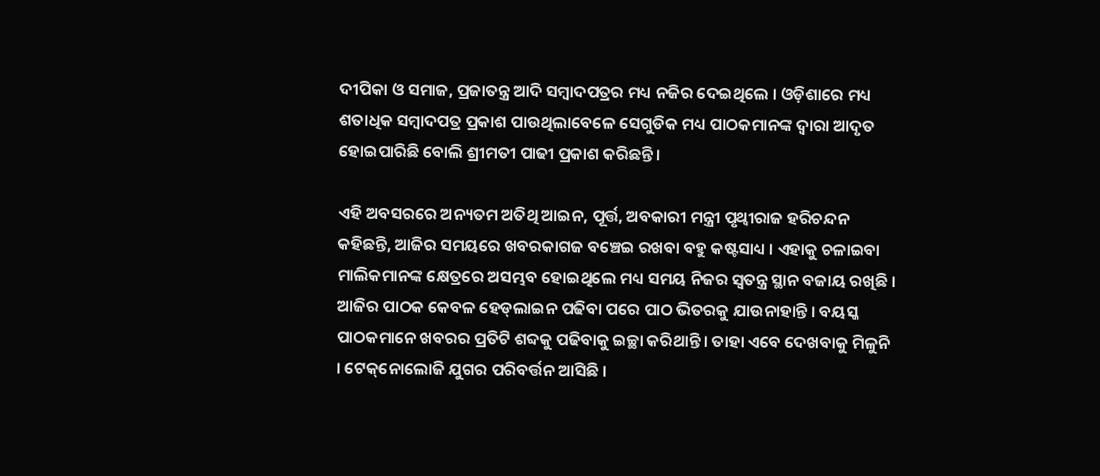ଦୀପିକା ଓ ସମାଜ, ପ୍ରଜାତନ୍ତ୍ର ଆଦି ସମ୍ବାଦପତ୍ରର ମଧ୍ୟ ନଜିର ଦେଇଥିଲେ । ଓଡ଼ିଶାରେ ମଧ୍ୟ ଶତାଧିକ ସମ୍ବାଦପତ୍ର ପ୍ରକାଶ ପାଉଥିଲାବେଳେ ସେଗୁଡିକ ମଧ୍ୟ ପାଠକମାନଙ୍କ ଦ୍ୱାରା ଆଦୃତ ହୋଇପାରିଛି ବୋଲି ଶ୍ରୀମତୀ ପାଢୀ ପ୍ରକାଶ କରିଛନ୍ତି ।

ଏହି ଅବସରରେ ଅନ୍ୟତମ ଅତିଥି ଆଇନ, ପୂର୍ତ୍ତ, ଅବକାରୀ ମନ୍ତ୍ରୀ ପୃଥ୍ୱୀରାଜ ହରିଚନ୍ଦନ କହିଛନ୍ତି, ଆଜିର ସମୟରେ ଖବରକାଗଜ ବଞ୍ଚେଇ ରଖବା ବହୁ କଷ୍ଟସାଧ୍ୟ । ଏହାକୁ ଚଳାଇବା ମାଲିକମାନଙ୍କ କ୍ଷେତ୍ରରେ ଅସମ୍ଭବ ହୋଇଥିଲେ ମଧ୍ୟ ସମୟ ନିଜର ସ୍ୱତନ୍ତ୍ର ସ୍ଥାନ ବଜାୟ ରଖିଛି । ଆଜିର ପାଠକ କେବଳ ହେଡ୍‌ଲାଇନ ପଢିବା ପରେ ପାଠ ଭିତରକୁ ଯାଉନାହାନ୍ତି । ବୟସ୍କ ପାଠକମାନେ ଖବରର ପ୍ରତିଟି ଶବ୍ଦକୁ ପଢିବାକୁ ଇଚ୍ଛା କରିଥାନ୍ତି । ତାହା ଏବେ ଦେଖବାକୁ ମିଳୁନି । ଟେକ୍‌ନୋଲୋଜି ଯୁଗର ପରିବର୍ତ୍ତନ ଆସିଛି ।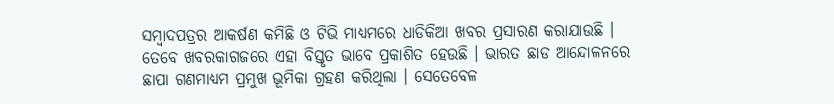ସମ୍ବାଦପତ୍ରର ଆକର୍ଷଣ କମିଛି ଓ ଟିଭି ମାଧ୍ୟମରେ ଧାଡିକିଆ ଖବର ପ୍ରସାରଣ କରାଯାଉଛି । ତେବେ ଖବରକାଗଜରେ ଏହା ବିସ୍ତୃତ ଭାବେ ପ୍ରକାଶିତ ହେଉଛି । ଭାରତ ଛାଡ ଆନ୍ଦୋଳନରେ ଛାପା ଗଣମାଧ୍ୟମ ପ୍ରମୁଖ ଭୂମିକା ଗ୍ରହଣ କରିଥିଲା । ସେତେବେଳ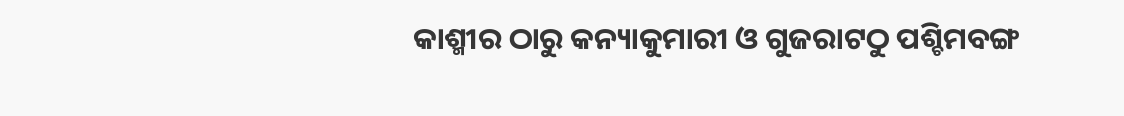କାଶ୍ମୀର ଠାରୁ କନ୍ୟାକୁମାରୀ ଓ ଗୁଜରାଟଠୁ ପଶ୍ଚିମବଙ୍ଗ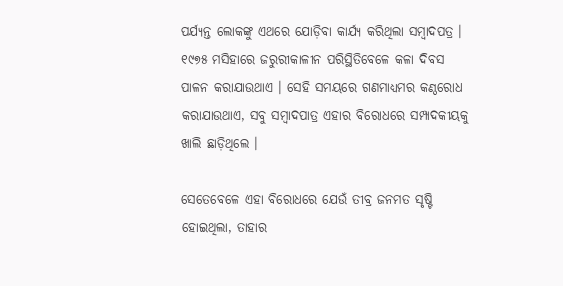ପର୍ଯ୍ୟନ୍ତ ଲୋକଙ୍କୁ ଏଥରେ ଯୋଡ଼ିବା କାର୍ଯ୍ୟ କରିଥିଲା ସମ୍ବାଦପତ୍ର । ୧୯୭୫ ମସିହାରେ ଜରୁରୀକାଳୀନ ପରିସ୍ଥିତିବେଳେ କଳା ଦିବସ ପାଳନ କରାଯାଉଥାଏ । ସେହି ସମୟରେ ଗଣମାଧ୍ୟମର କଣ୍ଠରୋଧ କରାଯାଉଥାଏ, ସବୁ ସମ୍ବାଦପାତ୍ର ଏହାର ବିରୋଧରେ ସମ୍ପାଦକୀୟକୁ ଖାଲି ଛାଡ଼ିଥିଲେ ।

ସେତେବେଳେ ଏହା ବିରୋଧରେ ଯେଉଁ ତୀବ୍ର ଜନମତ ସୃଷ୍ଟି ହୋଇଥିଲା, ତାହାର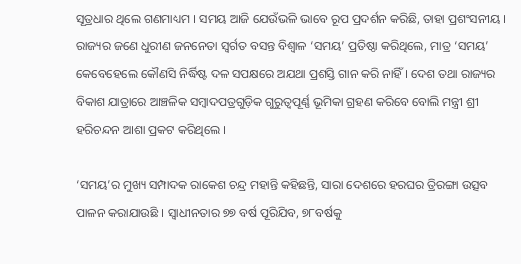ସୂତ୍ରଧାର ଥିଲେ ଗଣମାଧ୍ୟମ । ସମୟ ଆଜି ଯେଉଁଭଳି ଭାବେ ରୂପ ପ୍ରଦର୍ଶନ କରିଛି, ତାହା ପ୍ରଶଂସନୀୟ । ରାଜ୍ୟର ଜଣେ ଧୁରୀଣ ଜନନେତା ସ୍ୱର୍ଗତ ବସନ୍ତ ବିଶ୍ୱାଳ ‘ସମୟ’ ପ୍ରତିଷ୍ଠା କରିଥିଲେ, ମାତ୍ର ‘ସମୟ’ କେବେହେଲେ କୌଣସି ନିର୍ଦ୍ଧିଷ୍ଟ ଦଳ ସପକ୍ଷରେ ଅଯଥା ପ୍ରଶସ୍ତି ଗାନ କରି ନାହିଁ । ଦେଶ ତଥା ରାଜ୍ୟର ବିକାଶ ଯାତ୍ରାରେ ଆଞ୍ଚଳିକ ସମ୍ବାଦପତ୍ରଗୁଡ଼ିକ ଗୁରୁତ୍ୱପୂର୍ଣ୍ଣ ଭୂମିକା ଗ୍ରହଣ କରିବେ ବୋଲି ମନ୍ତ୍ରୀ ଶ୍ରୀ ହରିଚନ୍ଦନ ଆଶା ପ୍ରକଟ କରିଥିଲେ ।

‘ସମୟ’ର ମୁଖ୍ୟ ସମ୍ପାଦକ ରାକେଶ ଚନ୍ଦ୍ର ମହାନ୍ତି କହିଛନ୍ତି, ସାରା ଦେଶରେ ହରଘର ତ୍ରିରଙ୍ଗା ଉତ୍ସବ ପାଳନ କରାଯାଉଛି । ସ୍ୱାଧୀନତାର ୭୭ ବର୍ଷ ପୂରିଯିବ, ୭୮ବର୍ଷକୁ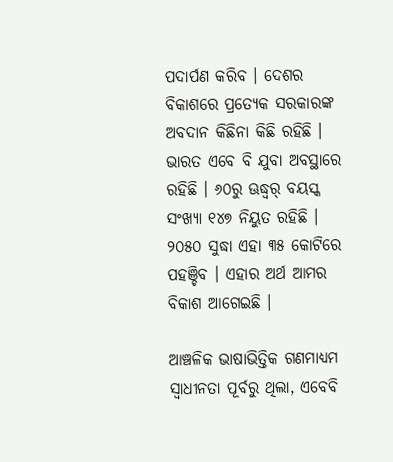ପଦାର୍ପଣ କରିବ । ଦେଶର ବିକାଶରେ ପ୍ରତ୍ୟେକ ସରକାରଙ୍କ ଅବଦାନ କିଛିନା କିଛି ରହିଛି । ଭାରତ ଏବେ ବି ଯୁବା ଅବସ୍ଥାରେ ରହିଛି । ୬୦ରୁ ଊଦ୍ଧ୍ୱର୍ ବୟସ୍କ ସଂଖ୍ୟା ୧୪୭ ନିୟୁତ ରହିଛି । ୨୦୫୦ ସୁଦ୍ଧା ଏହା ୩୫ କୋଟିରେ ପହଞ୍ଚିବ । ଏହାର ଅର୍ଥ ଆମର ବିକାଶ ଆଗେଇଛି ।

ଆଞ୍ଚଳିକ ଭାଷାଭିତ୍ତିକ ଗଣମାଧ୍ୟମ ସ୍ୱାଧୀନତା ପୂର୍ବରୁ ଥିଲା, ଏବେବି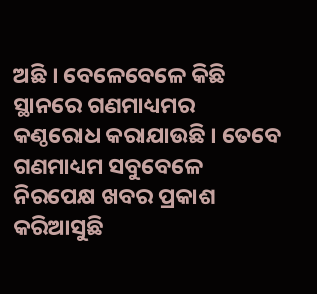ଅଛି । ବେଳେବେଳେ କିଛି ସ୍ଥାନରେ ଗଣମାଧ୍ୟମର କଣ୍ଠରୋଧ କରାଯାଉଛି । ତେବେ ଗଣମାଧ୍ୟମ ସବୁବେଳେ ନିରପେକ୍ଷ ଖବର ପ୍ରକାଶ କରିଆସୁଛି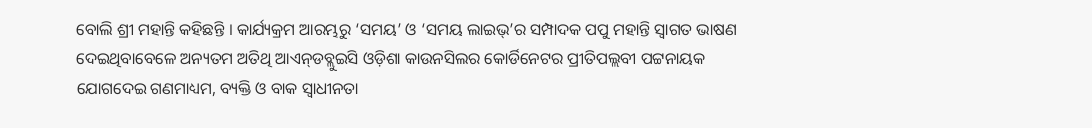ବୋଲି ଶ୍ରୀ ମହାନ୍ତି କହିଛନ୍ତି । କାର୍ଯ୍ୟକ୍ରମ ଆରମ୍ଭରୁ ‘ସମୟ’ ଓ ‘ସମୟ ଲାଇଭ୍‌’ର ସମ୍ପାଦକ ପପୁ ମହାନ୍ତି ସ୍ୱାଗତ ଭାଷଣ ଦେଇଥିବାବେଳେ ଅନ୍ୟତମ ଅତିଥି ଆଏନ୍‌ଡବ୍ଲୁଇସି ଓଡ଼ିଶା କାଉନସିଲର କୋର୍ଡିନେଟର ପ୍ରୀତିପଲ୍ଲବୀ ପଟ୍ଟନାୟକ ଯୋଗଦେଇ ଗଣମାଧ୍ୟମ, ବ୍ୟକ୍ତି ଓ ବାକ ସ୍ୱାଧୀନତା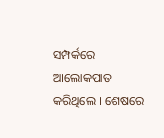ସମ୍ପର୍କରେ ଆଲୋକପାତ କରିଥିଲେ । ଶେଷରେ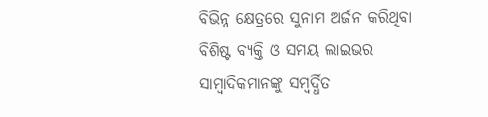ବିଭିନ୍ନ କ୍ଷେତ୍ରରେ ସୁନାମ ଅର୍ଜନ କରିଥିବା ବିଶିଷ୍ଟ ବ୍ୟକ୍ତି ଓ ସମୟ ଲାଇଭର ସାମ୍ବାଦିକମାନଙ୍କୁ ସମ୍ବର୍ଦ୍ଧିତ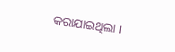କରାଯାଇଥିଲା ।